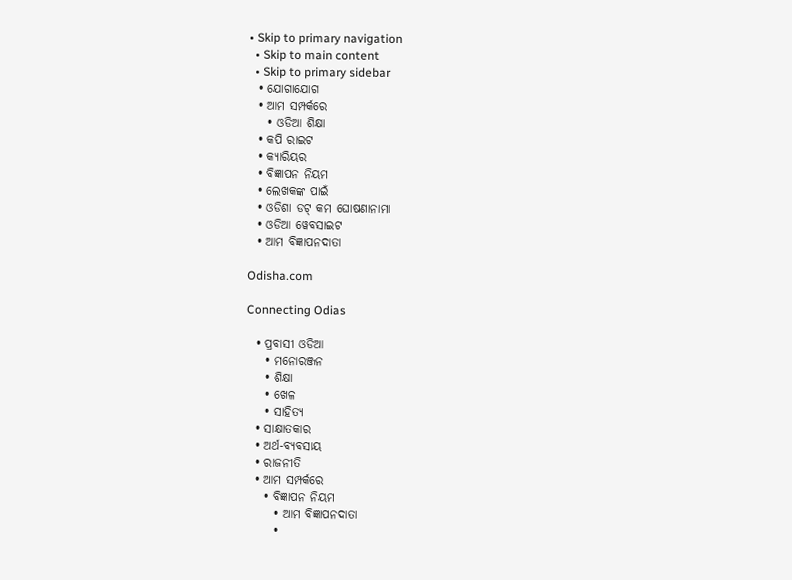• Skip to primary navigation
  • Skip to main content
  • Skip to primary sidebar
  • ଯୋଗାଯୋଗ
  • ଆମ ସମ୍ପର୍କରେ
    • ଓଡିଆ ଶିକ୍ଷା
  • କପି ରାଇଟ
  • କ୍ୟାରିୟର
  • ବିଜ୍ଞାପନ ନିୟମ
  • ଲେଖକଙ୍କ ପାଇଁ
  • ଓଡିଶା ଡଟ୍ କମ ଘୋଷଣାନାମା
  • ଓଡିଆ ୱେବସାଇଟ
  • ଆମ ବିଜ୍ଞାପନଦାତା

Odisha.com

Connecting Odias

  • ପ୍ରବାସୀ ଓଡିଆ
    • ମନୋରଞ୍ଜନ
    • ଶିକ୍ଷା
    • ଖେଳ
    • ସାହିତ୍ୟ
  • ସାକ୍ଷାତକାର
  • ଅର୍ଥ-ବ୍ୟବସାୟ
  • ରାଜନୀତି
  • ଆମ ସମ୍ପର୍କରେ
    • ବିଜ୍ଞାପନ ନିୟମ
      • ଆମ ବିଜ୍ଞାପନଦାତା
      •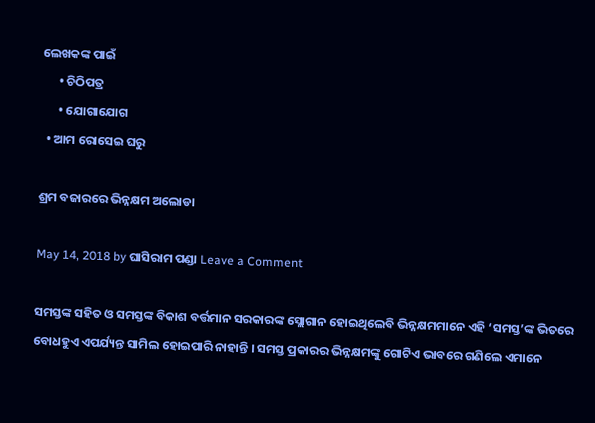ଲେଖକଙ୍କ ପାଇଁ
      • ଚିଠିପତ୍ର
      • ଯୋଗାଯୋଗ
  • ଆମ ରୋସେଇ ଘରୁ

ଶ୍ରମ ବଜାରରେ ଭିନ୍ନକ୍ଷମ ଅଲୋଡା

May 14, 2018 by ଘାସିରାମ ପଣ୍ଡା Leave a Comment

ସମସ୍ତଙ୍କ ସହିତ ଓ ସମସ୍ତଙ୍କ ବିକାଶ ବର୍ତ୍ତମାନ ସରକାରଙ୍କ ସ୍ଲୋଗାନ ହୋଇଥିଲେବି ଭିନ୍ନକ୍ଷମମାନେ ଏହି ‘ସମସ୍ତ’ଙ୍କ ଭିତରେ ବୋଧହୁଏ ଏପର୍ଯ୍ୟନ୍ତ ସାମିଲ ହୋଇପାରି ନାହାନ୍ତି । ସମସ୍ତ ପ୍ରକାରର ଭିନ୍ନକ୍ଷମଙ୍କୁ ଗୋଟିଏ ଭାବରେ ଗଣିଲେ ଏମାନେ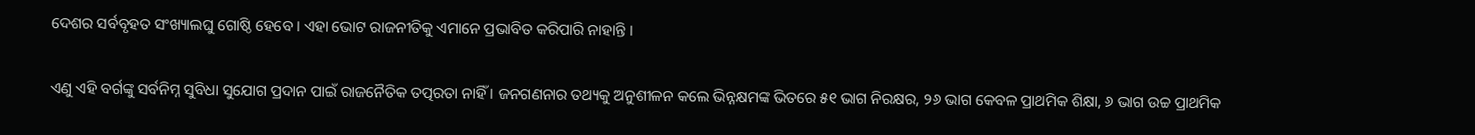ଦେଶର ସର୍ବବୃହତ ସଂଖ୍ୟାଲଘୁ ଗୋଷ୍ଠି ହେବେ । ଏହା ଭୋଟ ରାଜନୀତିକୁ ଏମାନେ ପ୍ରଭାବିତ କରିପାରି ନାହାନ୍ତି ।

ଏଣୁ ଏହି ବର୍ଗଙ୍କୁ ସର୍ବନିମ୍ନ ସୁବିଧା ସୁଯୋଗ ପ୍ରଦାନ ପାଇଁ ରାଜନୈତିକ ତତ୍ପରତା ନାହିଁ । ଜନଗଣନାର ତଥ୍ୟକୁ ଅନୁଶୀଳନ କଲେ ଭିନ୍ନକ୍ଷମଙ୍କ ଭିତରେ ୫୧ ଭାଗ ନିରକ୍ଷର, ୨୬ ଭାଗ କେବଳ ପ୍ରାଥମିକ ଶିକ୍ଷା, ୬ ଭାଗ ଉଚ୍ଚ ପ୍ରାଥମିକ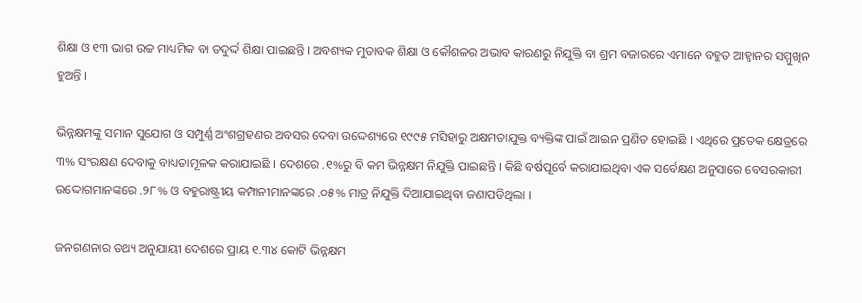ଶିକ୍ଷା ଓ ୧୩ ଭାଗ ଉଚ୍ଚ ମାଧ୍ୟମିକ ବା ତଦୁର୍ଦ୍ଦ ଶିକ୍ଷା ପାଇଛନ୍ତି । ଅବଶ୍ୟକ ମୁତାବକ ଶିକ୍ଷା ଓ କୌଶଳର ଅଭାବ କାରଣରୁ ନିଯୁକ୍ତି ବା ଶ୍ରମ ବଜାରରେ ଏମାନେ ବହୁତ ଆହ୍ୱାନର ସମ୍ମୁଖିନ ହୁଅନ୍ତି ।

ଭିନ୍ନକ୍ଷମଙ୍କୁ ସମାନ ସୁଯୋଗ ଓ ସମ୍ପୁର୍ଣ୍ଣ ଅଂଶଗ୍ରହଣର ଅବସର ଦେବା ଉଦ୍ଦେଶ୍ୟରେ ୧୯୯୫ ମସିହାରୁ ଅକ୍ଷମତାଯୁକ୍ତ ବ୍ୟକ୍ତିଙ୍କ ପାଇଁ ଆଇନ ପ୍ରଣିତ ହୋଇଛି । ଏଥିରେ ପ୍ରତେକ କ୍ଷେତ୍ରରେ ୩% ସଂରକ୍ଷଣ ଦେବାକୁ ବାଧ୍ୟତାମୂଳକ କରାଯାଇଛି । ଦେଶରେ .୧%ରୁ ବି କମ ଭିନ୍ନକ୍ଷମ ନିଯୁକ୍ତି ପାଇଛନ୍ତି । କିଛି ବର୍ଷପୂର୍ବେ କରାଯାଇଥିବା ଏକ ସର୍ବେକ୍ଷଣ ଅନୁସାରେ ବେସରକାରୀ ଉଦ୍ଦୋଗମାନଙ୍କରେ .୨୮% ଓ ବହୁରାଷ୍ଟ୍ରୀୟ କମ୍ପାନୀମାନଙ୍କରେ .୦୫% ମାତ୍ର ନିଯୁକ୍ତି ଦିଆଯାଇଥିବା ଜଣାପଡିଥିଲା ।

ଜନଗଣନାର ତଥ୍ୟ ଅନୁଯାୟୀ ଦେଶରେ ପ୍ରାୟ ୧.୩୪ କୋଟି ଭିନ୍ନକ୍ଷମ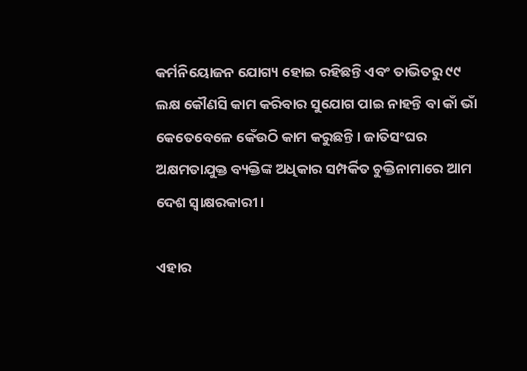କର୍ମନିୟୋଜନ ଯୋଗ୍ୟ ହୋଇ ରହିଛନ୍ତି ଏବଂ ତାଭିତରୁ ୯୯ ଲକ୍ଷ କୌଣସି କାମ କରିବାର ସୁଯୋଗ ପାଇ ନାହନ୍ତି ବା କାଁ ଭାଁ କେତେବେଳେ କେଁଉଠି କାମ କରୁଛନ୍ତି । ଜାତିସଂଘର ଅକ୍ଷମତାଯୁକ୍ତ ବ୍ୟକ୍ତିଙ୍କ ଅଧିକାର ସମ୍ପର୍କିତ ଚୁକ୍ତିନାମାରେ ଆମ ଦେଶ ସ୍ୱାକ୍ଷରକାରୀ ।

ଏହାର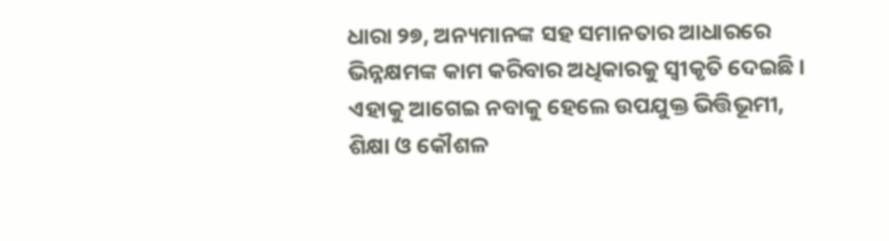ଧାରା ୨୭, ଅନ୍ୟମାନଙ୍କ ସହ ସମାନତାର ଆଧାରରେ ଭିନ୍ନକ୍ଷମଙ୍କ କାମ କରିବାର ଅଧିକାରକୁ ସ୍ୱୀକୃତି ଦେଇଛି । ଏହାକୁ ଆଗେଇ ନବାକୁ ହେଲେ ଉପଯୁକ୍ତ ଭିତ୍ତିଭୂମୀ, ଶିକ୍ଷା ଓ କୌଶଳ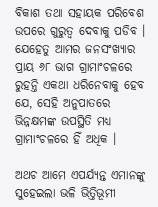ବିକାଶ ତଥା ସହାୟକ ପରିବେଶ ଉପରେ ଗୁରୁତ୍ୱ ଦେବାକୁ ପଡିବ । ଯେହେତୁ ଆମର ଜନସଂଖ୍ୟାର ପ୍ରାୟ ୬୮ ଭାଗ ଗ୍ରାମାଂଚଳରେ ରୁହନ୍ତି ଏକଥା ଧରିନେବାକୁ ହେବ ଯେ, ସେହି ଅନୁପାତରେ ଭିନ୍ନକ୍ଷମଙ୍କ ଉପସ୍ଥିତି ମଧ୍ୟ ଗ୍ରାମାଂଚଳରେ ହିଁ ଅଧିକ ।

ଅଥଚ ଆମେ ଏପର୍ଯ୍ୟନ୍ତ ଏମାନଙ୍କୁ ସୁହେଇଲା ଭଳି ଭିତ୍ତିଭୂମୀ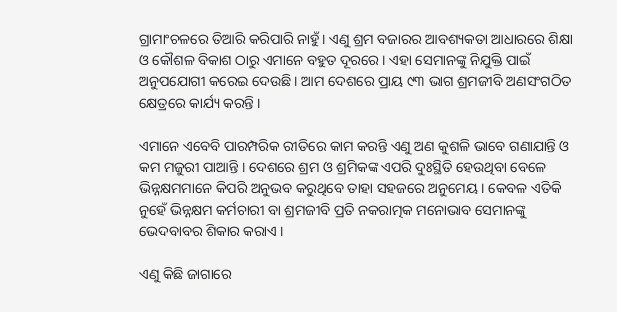ଗ୍ରାମାଂଚଳରେ ତିଆରି କରିପାରି ନାହୁଁ । ଏଣୁ ଶ୍ରମ ବଜାରର ଆବଶ୍ୟକତା ଆଧାରରେ ଶିକ୍ଷା ଓ କୌଶଳ ବିକାଶ ଠାରୁ ଏମାନେ ବହୁତ ଦୂରରେ । ଏହା ସେମାନଙ୍କୁ ନିଯୁକ୍ତି ପାଇଁ ଅନୁପଯୋଗୀ କରେଇ ଦେଉଛି । ଆମ ଦେଶରେ ପ୍ରାୟ ୯୩ ଭାଗ ଶ୍ରମଜୀବି ଅଣସଂଗଠିତ କ୍ଷେତ୍ରରେ କାର୍ଯ୍ୟ କରନ୍ତି ।

ଏମାନେ ଏବେବି ପାରମ୍ପରିକ ରୀତିରେ କାମ କରନ୍ତି ଏଣୁ ଅଣ କୁଶଳି ଭାବେ ଗଣାଯାନ୍ତି ଓ କମ ମଜୁରୀ ପାଆନ୍ତି । ଦେଶରେ ଶ୍ରମ ଓ ଶ୍ରମିକଙ୍କ ଏପରି ଦୁଃସ୍ଥିତି ହେଉଥିବା ବେଳେ ଭିନ୍ନକ୍ଷମମାନେ କିପରି ଅନୁଭବ କରୁଥିବେ ତାହା ସହଜରେ ଅନୁମେୟ । କେବଳ ଏତିକି ନୁହେଁ ଭିନ୍ନକ୍ଷମ କର୍ମଚାରୀ ବା ଶ୍ରମଜୀବି ପ୍ରତି ନକରାତ୍ମକ ମନୋଭାବ ସେମାନଙ୍କୁ ଭେଦବାବର ଶିକାର କରାଏ ।

ଏଣୁ କିଛି ଜାଗାରେ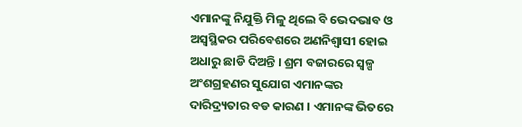ଏମାନଙ୍କୁ ନିଯୁକ୍ତି ମିଳୁ ଥିଲେ ବି ଭେଦଭାବ ଓ ଅସ୍ୱସ୍ଥିକର ପରିବେଶରେ ଅଣନିଶ୍ୱାସୀ ହୋଇ ଅଧାରୁ ଛାଡି ଦିଅନ୍ତି । ଶ୍ରମ ବଜାରରେ ସ୍ୱଳ୍ପ ଅଂଶଗ୍ରହଣର ସୁଯୋଗ ଏମାନଙ୍କର ଦାରିଦ୍ର୍ୟତାର ବଡ କାରଣ । ଏମାନଙ୍କ ଭିତରେ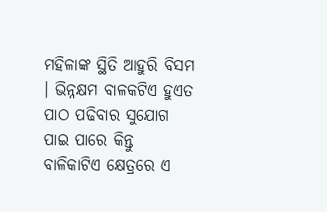ମହିଳାଙ୍କ ସ୍ଥିତି ଆହୁରି ବିସମ । ଭିନ୍ନକ୍ଷମ ବାଳକଟିଏ ହୁଏତ ପାଠ ପଢିବାର ସୁଯୋଗ ପାଇ ପାରେ କିନ୍ତୁ ବାଳିକାଟିଏ କ୍ଷେତ୍ରରେ ଏ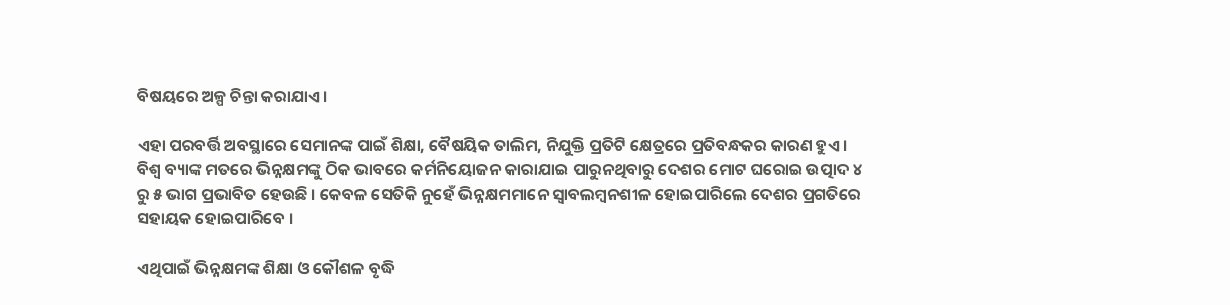ବିଷୟରେ ଅଳ୍ପ ଚିନ୍ତା କରାଯାଏ ।

ଏହା ପରବର୍ତ୍ତି ଅବସ୍ଥାରେ ସେମାନଙ୍କ ପାଇଁ ଶିକ୍ଷା, ବୈଷୟିକ ତାଲିମ, ନିଯୁକ୍ତି ପ୍ରତିଟି କ୍ଷେତ୍ରରେ ପ୍ରତିବନ୍ଧକର କାରଣ ହୁଏ । ବିଶ୍ୱ ବ୍ୟାଙ୍କ ମତରେ ଭିନ୍ନକ୍ଷମଙ୍କୁ ଠିକ ଭାବରେ କର୍ମନିୟୋଜନ କାରାଯାଇ ପାରୁନଥିବାରୁ ଦେଶର ମୋଟ ଘରୋଇ ଉତ୍ପାଦ ୪ ରୁ ୫ ଭାଗ ପ୍ରଭାବିତ ହେଉଛି । କେବଳ ସେତିକି ନୁହେଁ ଭିନ୍ନକ୍ଷମମାନେ ସ୍ୱାବଲମ୍ବନଶୀଳ ହୋଇପାରିଲେ ଦେଶର ପ୍ରଗତିରେ ସହାୟକ ହୋଇପାରିବେ ।

ଏଥିପାଇଁ ଭିନ୍ନକ୍ଷମଙ୍କ ଶିକ୍ଷା ଓ କୌଶଳ ବୃଦ୍ଧି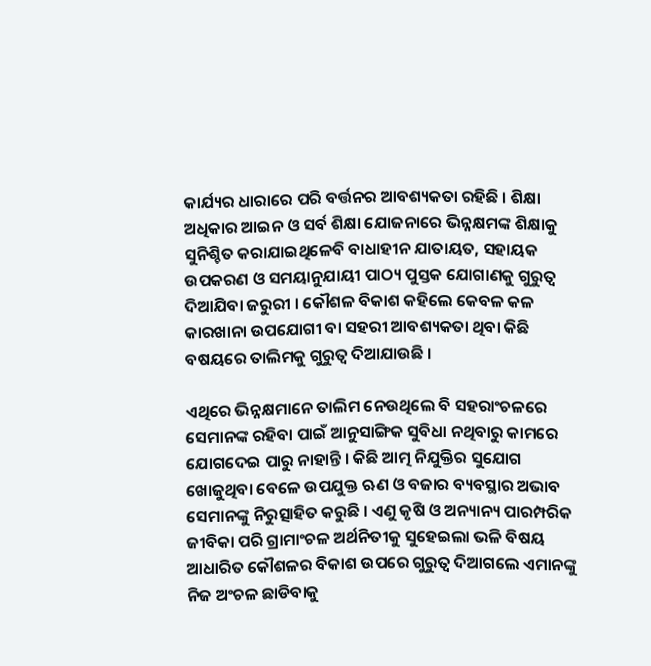କାର୍ଯ୍ୟର ଧାରାରେ ପରି ବର୍ତ୍ତନର ଆବଶ୍ୟକତା ରହିଛି । ଶିକ୍ଷା ଅଧିକାର ଆଇନ ଓ ସର୍ବ ଶିକ୍ଷା ଯୋଜନାରେ ଭିନ୍ନକ୍ଷମଙ୍କ ଶିକ୍ଷାକୁ ସୁନିଶ୍ଚିତ କରାଯାଇଥିଳେବି ବାଧାହୀନ ଯାତାୟତ, ସହାୟକ ଉପକରଣ ଓ ସମୟାନୁଯାୟୀ ପାଠ୍ୟ ପୁସ୍ତକ ଯୋଗାଣକୁ ଗୁରୁତ୍ୱ ଦିଆଯିବା ଜରୁରୀ । କୌଶଳ ବିକାଶ କହିଲେ କେବଳ କଳ କାରଖାନା ଉପଯୋଗୀ ବା ସହରୀ ଆବଶ୍ୟକତା ଥିବା କିଛି ବଷୟରେ ତାଲିମକୁ ଗୁରୁତ୍ୱ ଦିଆଯାଉଛି ।

ଏଥିରେ ଭିନ୍ନକ୍ଷମାନେ ତାଲିମ ନେଉଥିଲେ ବି ସହରାଂଚଳରେ ସେମାନଙ୍କ ରହିବା ପାଇଁ ଆନୁସାଙ୍ଗିକ ସୁବିଧା ନଥିବାରୁ କାମରେ ଯୋଗଦେଇ ପାରୁ ନାହାନ୍ତି । କିଛି ଆତ୍ମ ନିଯୁକ୍ତିର ସୁଯୋଗ ଖୋଜୁଥିବା ବେଳେ ଉପଯୁକ୍ତ ଋଣ ଓ ବଜାର ବ୍ୟବସ୍ଥାର ଅଭାବ ସେମାନଙ୍କୁ ନିରୁତ୍ସାହିତ କରୁଛି । ଏଣୁ କୃଷି ଓ ଅନ୍ୟାନ୍ୟ ପାରମ୍ପରିକ ଜୀବିକା ପରି ଗ୍ରାମାଂଚଳ ଅର୍ଥନିତୀକୁ ସୁହେଇଲା ଭଳି ବିଷୟ ଆଧାରିତ କୌଶଳର ବିକାଶ ଉପରେ ଗୁରୁତ୍ୱ ଦିଆଗଲେ ଏମାନଙ୍କୁ ନିଜ ଅଂଚଳ ଛାଡିବାକୁ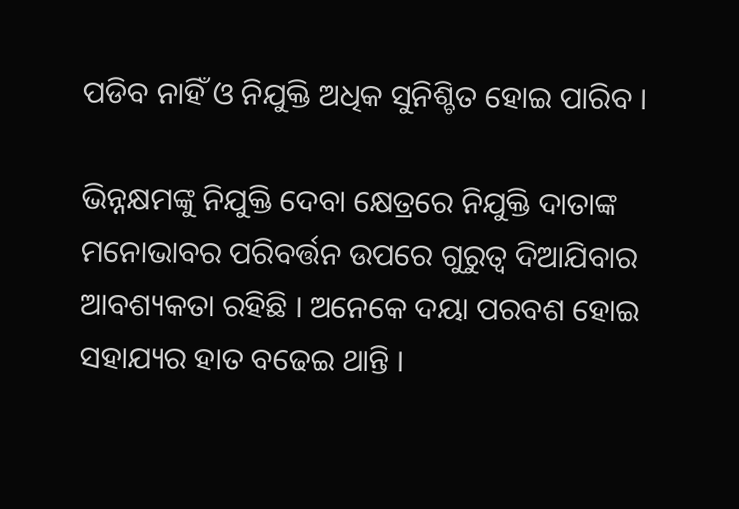ପଡିବ ନାହିଁ ଓ ନିଯୁକ୍ତି ଅଧିକ ସୁନିଶ୍ଚିତ ହୋଇ ପାରିବ ।

ଭିନ୍ନକ୍ଷମଙ୍କୁ ନିଯୁକ୍ତି ଦେବା କ୍ଷେତ୍ରରେ ନିଯୁକ୍ତି ଦାତାଙ୍କ ମନୋଭାବର ପରିବର୍ତ୍ତନ ଉପରେ ଗୁରୁତ୍ୱ ଦିଆଯିବାର ଆବଶ୍ୟକତା ରହିଛି । ଅନେକେ ଦୟା ପରବଶ ହୋଇ ସହାଯ୍ୟର ହାତ ବଢେଇ ଥାନ୍ତି ।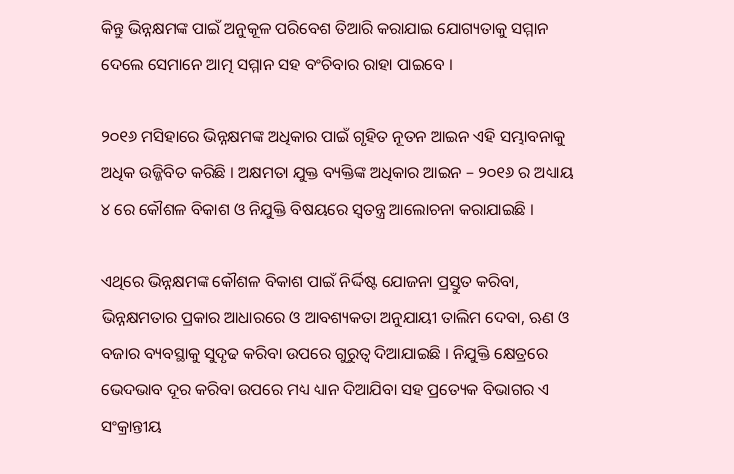କିନ୍ତୁ ଭିନ୍ନକ୍ଷମଙ୍କ ପାଇଁ ଅନୁକୂଳ ପରିବେଶ ତିଆରି କରାଯାଇ ଯୋଗ୍ୟତାକୁ ସମ୍ମାନ ଦେଲେ ସେମାନେ ଆତ୍ମ ସମ୍ମାନ ସହ ବଂଚିବାର ରାହା ପାଇବେ ।

୨୦୧୬ ମସିହାରେ ଭିନ୍ନକ୍ଷମଙ୍କ ଅଧିକାର ପାଇଁ ଗୃହିତ ନୂତନ ଆଇନ ଏହି ସମ୍ଭାବନାକୁ ଅଧିକ ଉଜ୍ଜିବିତ କରିଛି । ଅକ୍ଷମତା ଯୁକ୍ତ ବ୍ୟକ୍ତିଙ୍କ ଅଧିକାର ଆଇନ – ୨୦୧୬ ର ଅଧ୍ୟାୟ ୪ ରେ କୌଶଳ ବିକାଶ ଓ ନିଯୁକ୍ତି ବିଷୟରେ ସ୍ୱତନ୍ତ୍ର ଆଲୋଚନା କରାଯାଇଛି ।

ଏଥିରେ ଭିନ୍ନକ୍ଷମଙ୍କ କୌଶଳ ବିକାଶ ପାଇଁ ନିର୍ଦ୍ଦିଷ୍ଟ ଯୋଜନା ପ୍ରସ୍ତୁତ କରିବା, ଭିନ୍ନକ୍ଷମତାର ପ୍ରକାର ଆଧାରରେ ଓ ଆବଶ୍ୟକତା ଅନୁଯାୟୀ ତାଲିମ ଦେବା, ଋଣ ଓ ବଜାର ବ୍ୟବସ୍ଥାକୁ ସୁଦୃଢ କରିବା ଉପରେ ଗୁରୁତ୍ୱ ଦିଆଯାଇଛି । ନିଯୁକ୍ତି କ୍ଷେତ୍ରରେ ଭେଦଭାବ ଦୂର କରିବା ଉପରେ ମଧ୍ୟ ଧ୍ୟାନ ଦିଆଯିବା ସହ ପ୍ରତ୍ୟେକ ବିଭାଗର ଏ ସଂକ୍ରାନ୍ତୀୟ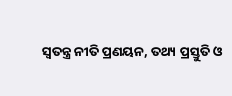ସ୍ୱତନ୍ତ୍ର ନୀତି ପ୍ରଣୟନ, ତଥ୍ୟ ପ୍ରସ୍ତୁତି ଓ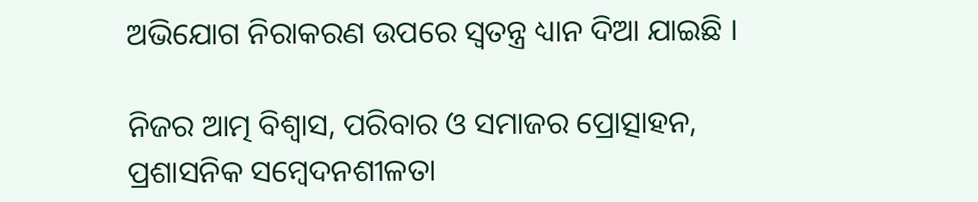ଅଭିଯୋଗ ନିରାକରଣ ଉପରେ ସ୍ୱତନ୍ତ୍ର ଧ୍ୟାନ ଦିଆ ଯାଇଛି ।

ନିଜର ଆତ୍ମ ବିଶ୍ୱାସ, ପରିବାର ଓ ସମାଜର ପ୍ରୋତ୍ସାହନ, ପ୍ରଶାସନିକ ସମ୍ବେଦନଶୀଳତା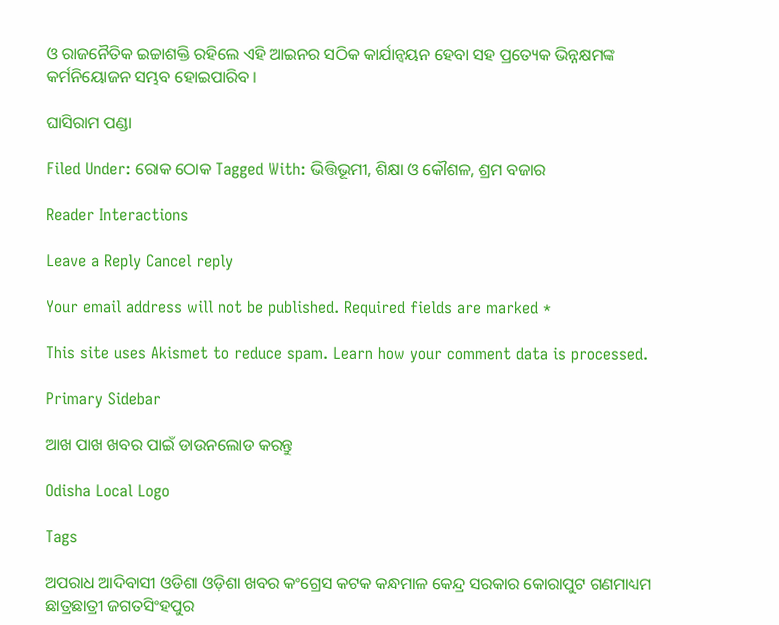ଓ ରାଜନୈତିକ ଇଚ୍ଚାଶକ୍ତି ରହିଲେ ଏହି ଆଇନର ସଠିକ କାର୍ଯାନ୍ୱୟନ ହେବା ସହ ପ୍ରତ୍ୟେକ ଭିନ୍ନକ୍ଷମଙ୍କ କର୍ମନିୟୋଜନ ସମ୍ଭବ ହୋଇପାରିବ ।

ଘାସିରାମ ପଣ୍ଡା

Filed Under: ରୋକ ଠୋକ Tagged With: ଭିତ୍ତିଭୂମୀ, ଶିକ୍ଷା ଓ କୌଶଳ, ଶ୍ରମ ବଜାର

Reader Interactions

Leave a Reply Cancel reply

Your email address will not be published. Required fields are marked *

This site uses Akismet to reduce spam. Learn how your comment data is processed.

Primary Sidebar

ଆଖ ପାଖ ଖବର ପାଇଁ ଡାଉନଲୋଡ କରନ୍ତୁ

Odisha Local Logo

Tags

ଅପରାଧ ଆଦିବାସୀ ଓଡିଶା ଓଡ଼ିଶା ଖବର କଂଗ୍ରେସ କଟକ କନ୍ଧମାଳ କେନ୍ଦ୍ର ସରକାର କୋରାପୁଟ ଗଣମାଧ୍ୟମ ଛାତ୍ରଛାତ୍ରୀ ଜଗତସିଂହପୁର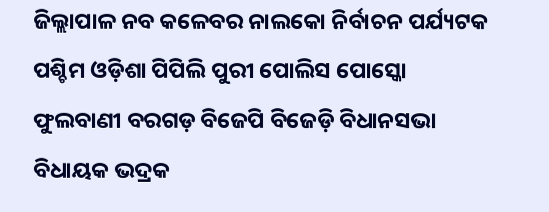ଜିଲ୍ଲାପାଳ ନବ କଳେବର ନାଲକୋ ନିର୍ବାଚନ ପର୍ଯ୍ୟଟକ ପଶ୍ଚିମ ଓଡ଼ିଶା ପିପିଲି ପୁରୀ ପୋଲିସ ପୋସ୍କୋ ଫୁଲବାଣୀ ବରଗଡ଼ ବିଜେପି ବିଜେଡ଼ି ବିଧାନସଭା ବିଧାୟକ ଭଦ୍ରକ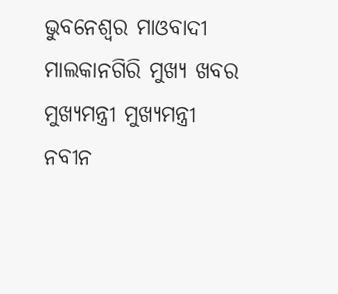ଭୁବନେଶ୍ୱର ମାଓବାଦୀ ମାଲକାନଗିରି ମୁଖ୍ୟ ଖବର ମୁଖ୍ୟମନ୍ତ୍ରୀ ମୁଖ୍ୟମନ୍ତ୍ରୀ ନବୀନ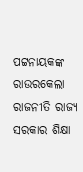ପଟ୍ଟନାୟକଙ୍କ ରାଉରକେଲା ରାଜନୀତି ରାଜ୍ୟ ସରକାର ଶିକ୍ଷା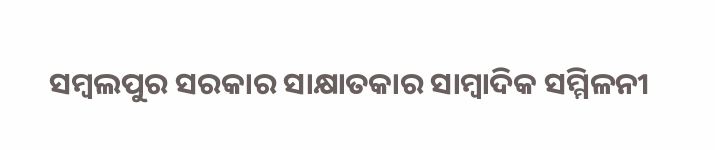ସମ୍ବଲପୁର ସରକାର ସାକ୍ଷାତକାର ସାମ୍ବାଦିକ ସମ୍ମିଳନୀ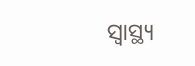ସ୍ୱାସ୍ଥ୍ୟ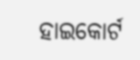ହାଇକୋର୍ଟ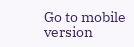Go to mobile version